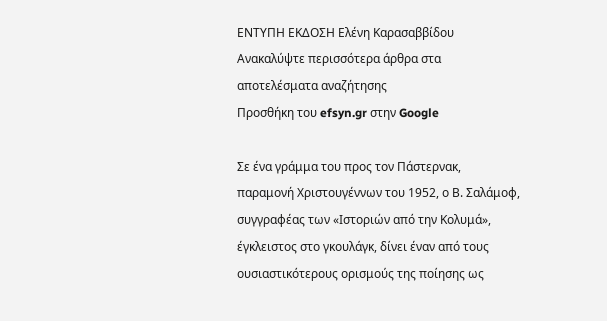ΕΝΤΥΠΗ ΕΚΔΟΣΗ Ελένη Καρασαββίδου
Ανακαλύψτε περισσότερα άρθρα στα αποτελέσματα αναζήτησης
Προσθήκη του efsyn.gr στην Google

Σε ένα γράμμα του προς τον Πάστερνακ, παραμονή Χριστουγέννων του 1952, ο Β. Σαλάμοφ, συγγραφέας των «Ιστοριών από την Κολυμά», έγκλειστος στο γκουλάγκ, δίνει έναν από τους ουσιαστικότερους ορισμούς της ποίησης ως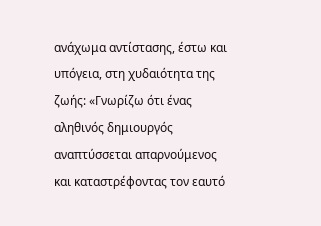ανάχωμα αντίστασης, έστω και υπόγεια, στη χυδαιότητα της ζωής: «Γνωρίζω ότι ένας αληθινός δημιουργός αναπτύσσεται απαρνούμενος και καταστρέφοντας τον εαυτό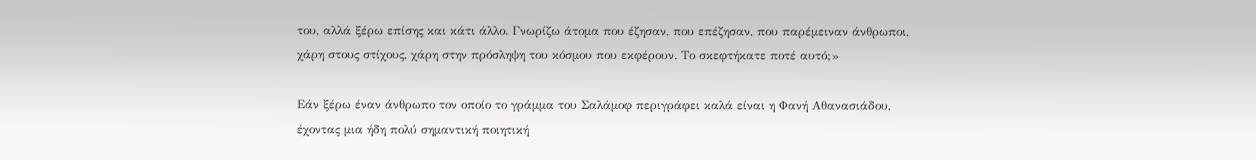του, αλλά ξέρω επίσης και κάτι άλλο. Γνωρίζω άτομα που έζησαν, που επέζησαν, που παρέμειναν άνθρωποι, χάρη στους στίχους, χάρη στην πρόσληψη του κόσμου που εκφέρουν. Το σκεφτήκατε ποτέ αυτό;»

Εάν ξέρω έναν άνθρωπο τον οποίο το γράμμα του Σαλάμοφ περιγράφει καλά είναι η Φανή Αθανασιάδου, έχοντας μια ήδη πολύ σημαντική ποιητική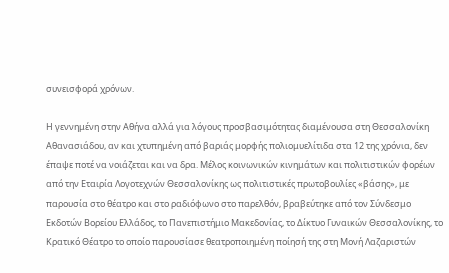συνεισφορά χρόνων.

Η γεννημένη στην Αθήνα αλλά για λόγους προσβασιμότητας διαμένουσα στη Θεσσαλονίκη Αθανασιάδου, αν και χτυπημένη από βαριάς μορφής πολιομυελίτιδα στα 12 της χρόνια, δεν έπαψε ποτέ να νοιάζεται και να δρα. Μέλος κοινωνικών κινημάτων και πολιτιστικών φορέων από την Εταιρία Λογοτεχνών Θεσσαλονίκης ως πολιτιστικές πρωτοβουλίες «βάσης», με παρουσία στο θέατρο και στο ραδιόφωνο στο παρελθόν, βραβεύτηκε από τον Σύνδεσμο Εκδοτών Βορείου Ελλάδος, το Πανεπιστήμιο Μακεδονίας, το Δίκτυο Γυναικών Θεσσαλονίκης, το Κρατικό Θέατρο το οποίο παρουσίασε θεατροποιημένη ποίησή της στη Μονή Λαζαριστών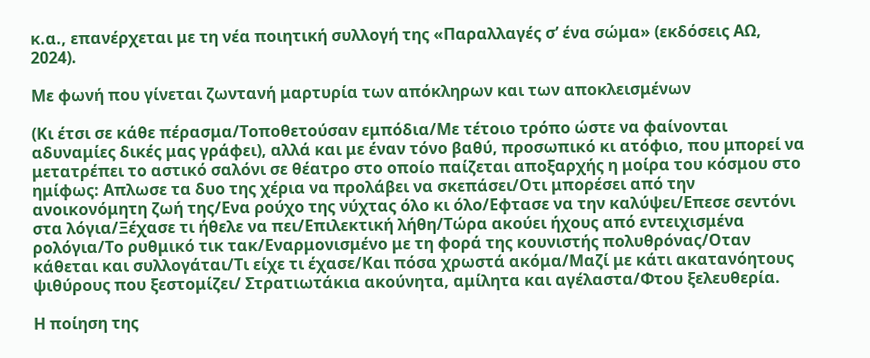κ.α., επανέρχεται με τη νέα ποιητική συλλογή της «Παραλλαγές σ’ ένα σώμα» (εκδόσεις ΑΩ, 2024).

Με φωνή που γίνεται ζωντανή μαρτυρία των απόκληρων και των αποκλεισμένων

(Κι έτσι σε κάθε πέρασμα/Τοποθετούσαν εμπόδια/Με τέτοιο τρόπο ώστε να φαίνονται αδυναμίες δικές μας γράφει), αλλά και με έναν τόνο βαθύ, προσωπικό κι ατόφιο, που μπορεί να μετατρέπει το αστικό σαλόνι σε θέατρο στο οποίο παίζεται αποξαρχής η μοίρα του κόσμου στο ημίφως: Απλωσε τα δυο της χέρια να προλάβει να σκεπάσει/Οτι μπορέσει από την ανοικονόμητη ζωή της/Ενα ρούχο της νύχτας όλο κι όλο/Εφτασε να την καλύψει/Επεσε σεντόνι στα λόγια/Ξέχασε τι ήθελε να πει/Επιλεκτική λήθη/Τώρα ακούει ήχους από εντειχισμένα ρολόγια/Το ρυθμικό τικ τακ/Εναρμονισμένο με τη φορά της κουνιστής πολυθρόνας/Οταν κάθεται και συλλογάται/Τι είχε τι έχασε/Και πόσα χρωστά ακόμα/Μαζί με κάτι ακατανόητους ψιθύρους που ξεστομίζει/ Στρατιωτάκια ακούνητα, αμίλητα και αγέλαστα/Φτου ξελευθερία.

Η ποίηση της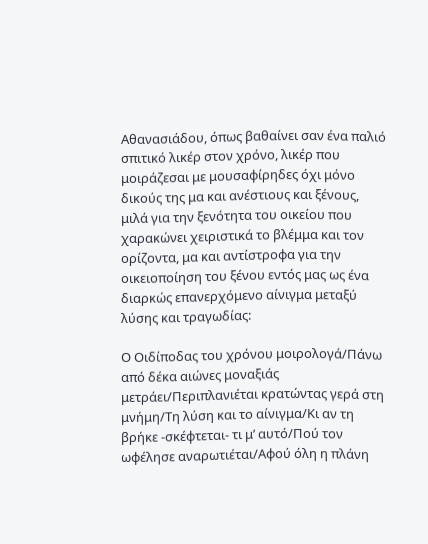Αθανασιάδου, όπως βαθαίνει σαν ένα παλιό σπιτικό λικέρ στον χρόνο, λικέρ που μοιράζεσαι με μουσαφίρηδες όχι μόνο δικούς της μα και ανέστιους και ξένους, μιλά για την ξενότητα του οικείου που χαρακώνει χειριστικά το βλέμμα και τον ορίζοντα, μα και αντίστροφα για την οικειοποίηση του ξένου εντός μας ως ένα διαρκώς επανερχόμενο αίνιγμα μεταξύ λύσης και τραγωδίας:

Ο Οιδίποδας του χρόνου μοιρολογά/Πάνω από δέκα αιώνες μοναξιάς μετράει/Περιπλανιέται κρατώντας γερά στη μνήμη/Τη λύση και το αίνιγμα/Κι αν τη βρήκε -σκέφτεται- τι μ’ αυτό/Πού τον ωφέλησε αναρωτιέται/Αφού όλη η πλάνη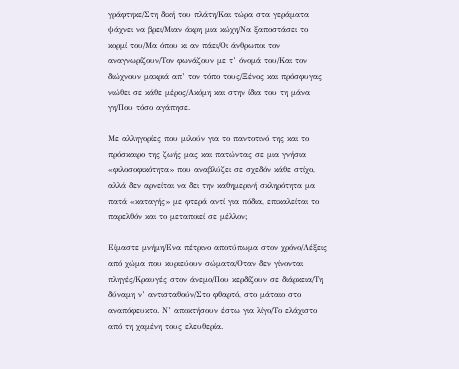γράφτηκε/Στη δική του πλάτη/Και τώρα στα γεράματα ψάχνει να βρει/Μιαν άκρη μια κώχη/Να ξαποστάσει το κορμί του/Μα όπου κι αν πάει/Οι άνθρωποι τον αναγνωρίζουν/Τον φωνάζουν με τ’ όνομά του/Και τον διώχνουν μακριά απ’ τον τόπο τους/Ξένος και πρόσφυγας νιώθει σε κάθε μέρος/Ακόμη και στην ίδια του τη μάνα γη/Που τόσο αγάπησε.

Με αλληγορίες που μιλούν για το παντοτινό της και το πρόσκαιρο της ζωής μας και πατώντας σε μια γνήσια «φιλοσοφικότητα» που αναβλύζει σε σχεδόν κάθε στίχο, αλλά δεν αρνείται να δει την καθημερινή σκληρότητα μα πατά «καταγής» με φτερά αντί για πόδια, επικαλείται το παρελθόν και το μεταποιεί σε μέλλον;

Είμαστε μνήμη/Ενα πέτρινο αποτύπωμα στον χρόνο/Λέξεις από χώμα που κυριεύουν σώματα/Οταν δεν γίνονται πληγές/Κραυγές στον άνεμο/Που κερδίζουν σε διάρκεια/Τη δύναμη ν’ αντισταθούν/Στο φθαρτό, στο μάταιο στο αναπόφευκτο. Ν’ αποκτήσουν έστω για λίγο/Το ελάχιστο από τη χαμένη τους ελευθερία.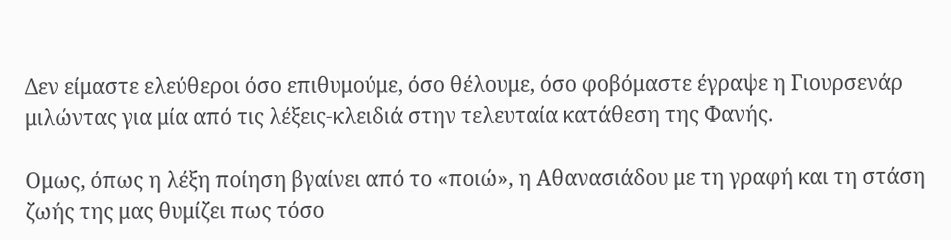Δεν είμαστε ελεύθεροι όσο επιθυμούμε, όσο θέλουμε, όσο φοβόμαστε έγραψε η Γιουρσενάρ μιλώντας για μία από τις λέξεις-κλειδιά στην τελευταία κατάθεση της Φανής.

Ομως, όπως η λέξη ποίηση βγαίνει από το «ποιώ», η Αθανασιάδου με τη γραφή και τη στάση ζωής της μας θυμίζει πως τόσο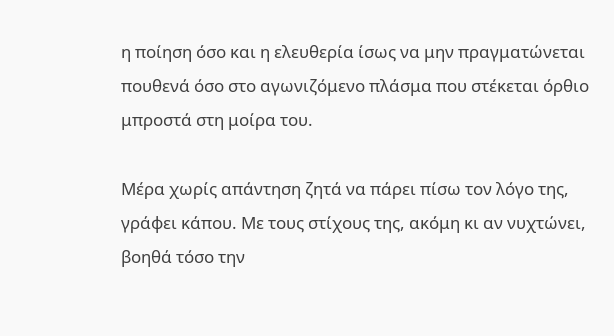η ποίηση όσο και η ελευθερία ίσως να μην πραγματώνεται πουθενά όσο στο αγωνιζόμενο πλάσμα που στέκεται όρθιο μπροστά στη μοίρα του.

Μέρα χωρίς απάντηση ζητά να πάρει πίσω τον λόγο της, γράφει κάπου. Με τους στίχους της, ακόμη κι αν νυχτώνει, βοηθά τόσο την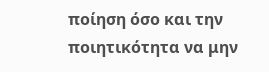ποίηση όσο και την ποιητικότητα να μην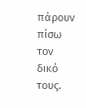πάρουν πίσω τον δικό τους.